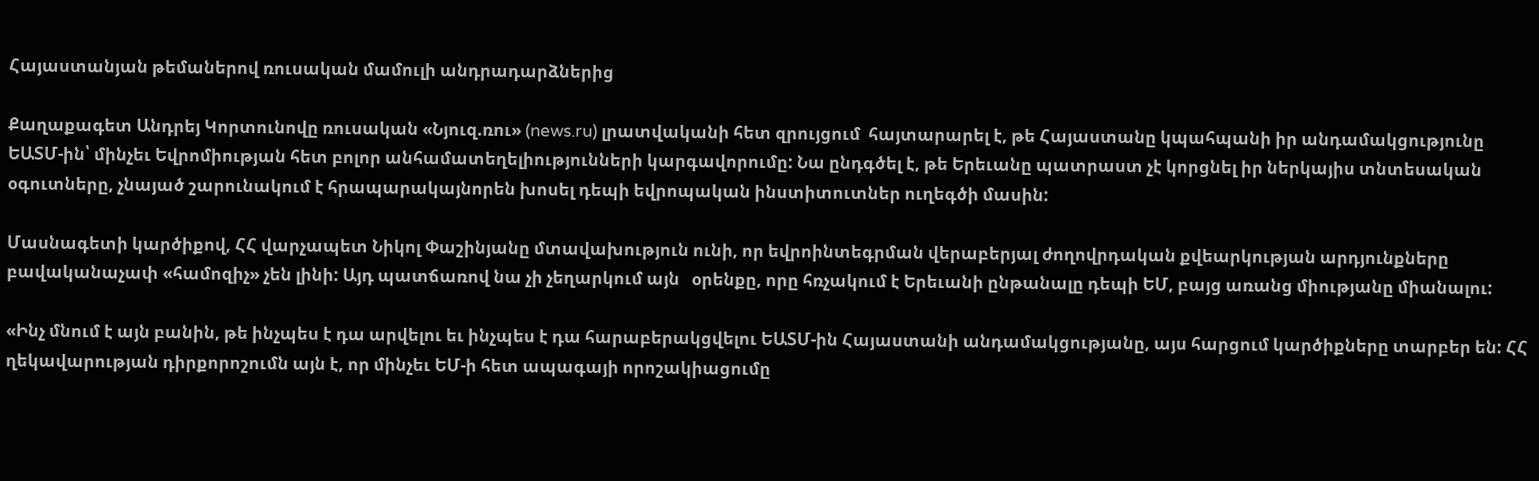Հայաստանյան թեմաներով ռուսական մամուլի անդրադարձներից

Քաղաքագետ Անդրեյ Կորտունովը ռուսական «Նյուզ.ռու» (news.ru) լրատվականի հետ զրույցում  հայտարարել է, թե Հայաստանը կպահպանի իր անդամակցությունը ԵԱՏՄ-ին՝ մինչեւ Եվրոմիության հետ բոլոր անհամատեղելիությունների կարգավորումը: Նա ընդգծել է, թե Երեւանը պատրաստ չէ կորցնել իր ներկայիս տնտեսական օգուտները, չնայած շարունակում է հրապարակայնորեն խոսել դեպի եվրոպական ինստիտուտներ ուղեգծի մասին:

Մասնագետի կարծիքով, ՀՀ վարչապետ Նիկոլ Փաշինյանը մտավախություն ունի, որ եվրոինտեգրման վերաբերյալ ժողովրդական քվեարկության արդյունքները բավականաչափ «համոզիչ» չեն լինի: Այդ պատճառով նա չի չեղարկում այն   օրենքը, որը հռչակում է Երեւանի ընթանալը դեպի ԵՄ, բայց առանց միությանը միանալու:

«Ինչ մնում է այն բանին, թե ինչպես է դա արվելու եւ ինչպես է դա հարաբերակցվելու ԵԱՏՄ-ին Հայաստանի անդամակցությանը, այս հարցում կարծիքները տարբեր են: ՀՀ ղեկավարության դիրքորոշումն այն է, որ մինչեւ ԵՄ-ի հետ ապագայի որոշակիացումը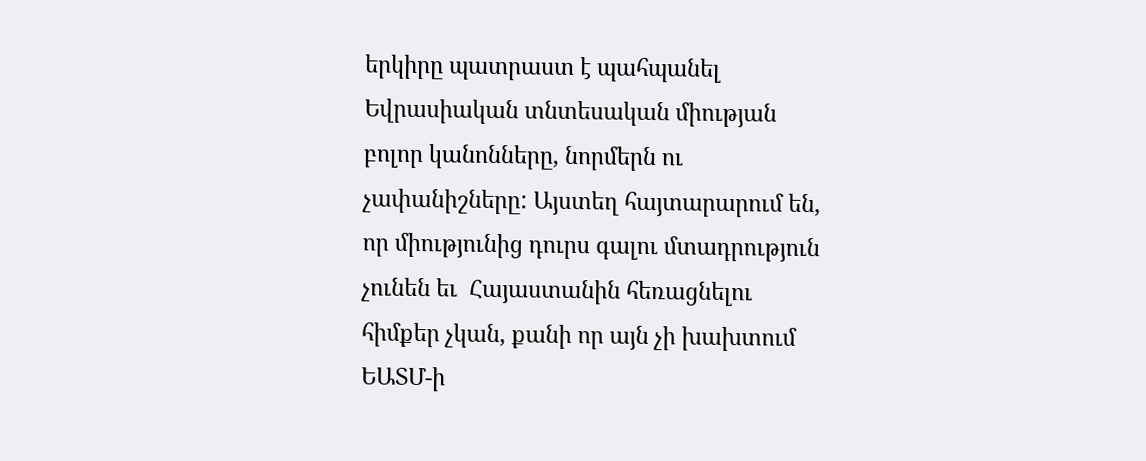երկիրը պատրաստ է պահպանել Եվրասիական տնտեսական միության բոլոր կանոնները, նորմերն ու չափանիշները: Այստեղ հայտարարում են, որ միությունից դուրս գալու մտադրություն չունեն եւ  Հայաստանին հեռացնելու հիմքեր չկան, քանի որ այն չի խախտում ԵԱՏՄ-ի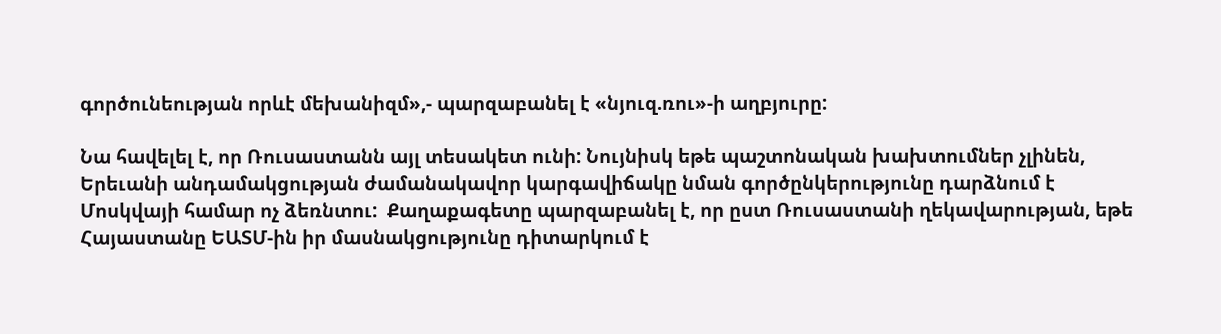գործունեության որևէ մեխանիզմ»,- պարզաբանել է «նյուզ.ռու»-ի աղբյուրը:

Նա հավելել է, որ Ռուսաստանն այլ տեսակետ ունի: Նույնիսկ եթե պաշտոնական խախտումներ չլինեն, Երեւանի անդամակցության ժամանակավոր կարգավիճակը նման գործընկերությունը դարձնում է Մոսկվայի համար ոչ ձեռնտու:  Քաղաքագետը պարզաբանել է, որ ըստ Ռուսաստանի ղեկավարության, եթե Հայաստանը ԵԱՏՄ-ին իր մասնակցությունը դիտարկում է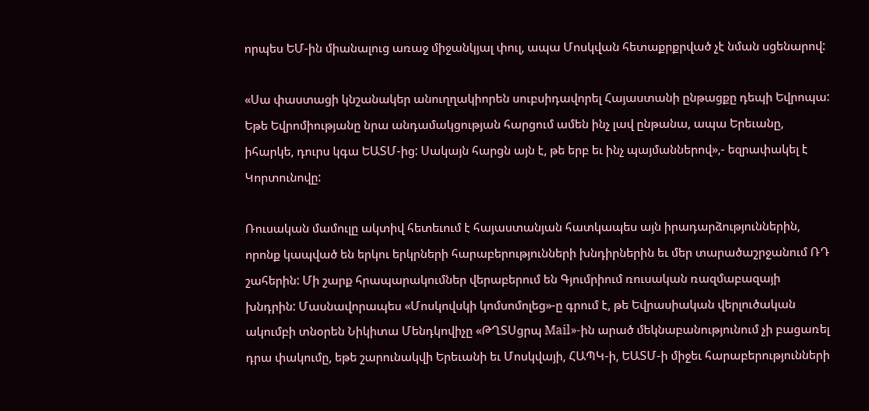որպես ԵՄ-ին միանալուց առաջ միջանկյալ փուլ, ապա Մոսկվան հետաքրքրված չէ նման սցենարով:

«Սա փաստացի կնշանակեր անուղղակիորեն սուբսիդավորել Հայաստանի ընթացքը դեպի Եվրոպա: Եթե Եվրոմիությանը նրա անդամակցության հարցում ամեն ինչ լավ ընթանա, ապա Երեւանը, իհարկե, դուրս կգա ԵԱՏՄ-ից: Սակայն հարցն այն է, թե երբ եւ ինչ պայմաններով»,- եզրափակել է Կորտունովը:

Ռուսական մամուլը ակտիվ հետեւում է հայաստանյան հատկապես այն իրադարձություններին, որոնք կապված են երկու երկրների հարաբերությունների խնդիրներին եւ մեր տարածաշրջանում ՌԴ շահերին: Մի շարք հրապարակումներ վերաբերում են Գյումրիում ռուսական ռազմաբազայի խնդրին: Մասնավորապես «Մոսկովսկի կոմսոմոլեց»-ը գրում է, թե Եվրասիական վերլուծական ակումբի տնօրեն Նիկիտա Մենդկովիչը «ԹՂՏՍցրպ Mail»-ին արած մեկնաբանությունում չի բացառել դրա փակումը, եթե շարունակվի Երեւանի եւ Մոսկվայի, ՀԱՊԿ-ի, ԵԱՏՄ-ի միջեւ հարաբերությունների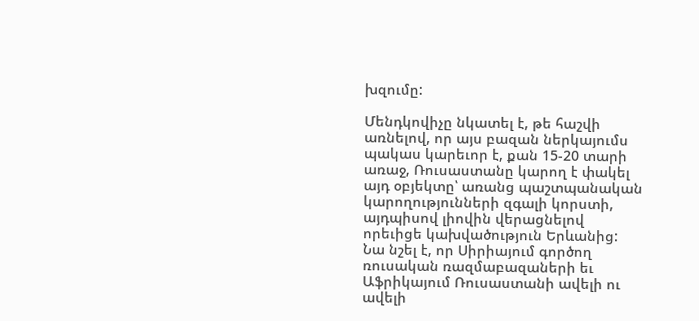խզումը:

Մենդկովիչը նկատել է, թե հաշվի առնելով, որ այս բազան ներկայումս պակաս կարեւոր է, քան 15-20 տարի առաջ, Ռուսաստանը կարող է փակել այդ օբյեկտը՝ առանց պաշտպանական կարողությունների զգալի կորստի, այդպիսով լիովին վերացնելով որեւիցե կախվածություն Երևանից: Նա նշել է, որ Սիրիայում գործող ռուսական ռազմաբազաների եւ Աֆրիկայում Ռուսաստանի ավելի ու ավելի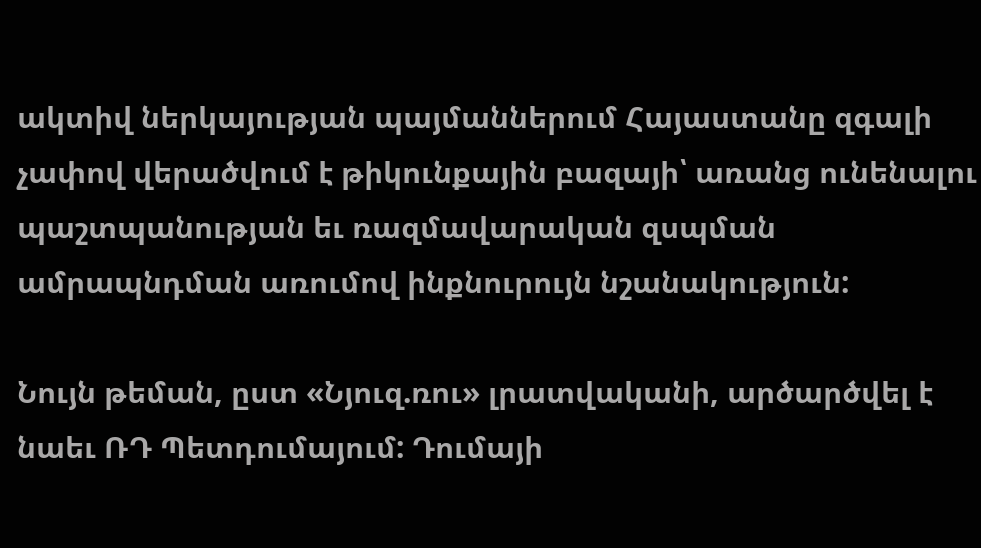ակտիվ ներկայության պայմաններում Հայաստանը զգալի չափով վերածվում է թիկունքային բազայի՝ առանց ունենալու պաշտպանության եւ ռազմավարական զսպման ամրապնդման առումով ինքնուրույն նշանակություն:

Նույն թեման, ըստ «Նյուզ.ռու» լրատվականի, արծարծվել է նաեւ ՌԴ Պետդումայում: Դումայի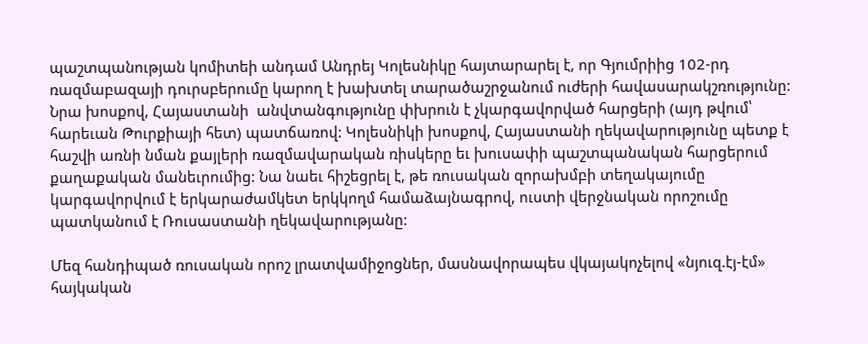պաշտպանության կոմիտեի անդամ Անդրեյ Կոլեսնիկը հայտարարել է, որ Գյումրիից 102-րդ ռազմաբազայի դուրսբերումը կարող է խախտել տարածաշրջանում ուժերի հավասարակշռությունը: Նրա խոսքով, Հայաստանի  անվտանգությունը փխրուն է չկարգավորված հարցերի (այդ թվում՝ հարեւան Թուրքիայի հետ) պատճառով: Կոլեսնիկի խոսքով, Հայաստանի ղեկավարությունը պետք է հաշվի առնի նման քայլերի ռազմավարական ռիսկերը եւ խուսափի պաշտպանական հարցերում քաղաքական մանեւրումից: Նա նաեւ հիշեցրել է, թե ռուսական զորախմբի տեղակայումը կարգավորվում է երկարաժամկետ երկկողմ համաձայնագրով, ուստի վերջնական որոշումը պատկանում է Ռուսաստանի ղեկավարությանը:

Մեզ հանդիպած ռուսական որոշ լրատվամիջոցներ, մասնավորապես վկայակոչելով «նյուզ.էյ-էմ» հայկական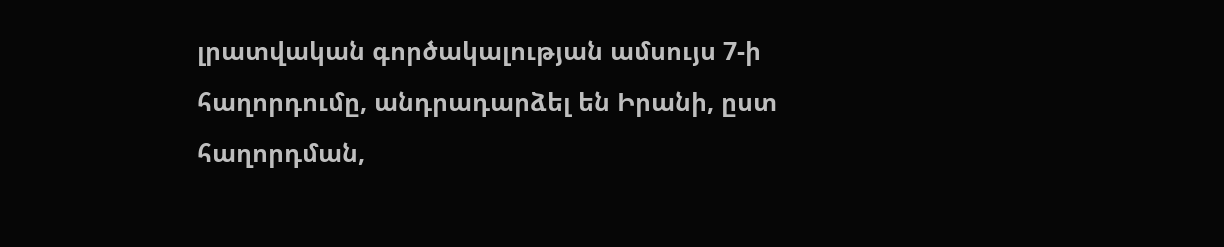լրատվական գործակալության ամսույս 7-ի հաղորդումը, անդրադարձել են Իրանի, ըստ հաղորդման,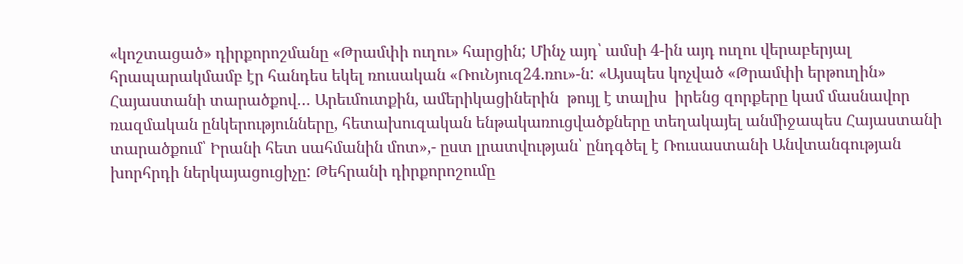«կոշտացած» դիրքորոշմանը «Թրամփի ուղու» հարցին; Մինչ այդ՝ ամսի 4-ին այդ ուղու վերաբերյալ հրապարակմամբ էր հանդես եկել ռուսական «ՌուՆյուզ24.ռու»-ն: «Այսպես կոչված «Թրամփի երթուղին» Հայաստանի տարածքով… Արեւմուտքին, ամերիկացիներին  թույլ է տալիս  իրենց զորքերը կամ մասնավոր ռազմական ընկերությունները, հետախուզական ենթակառուցվածքները տեղակայել անմիջապես Հայաստանի տարածքում՝ Իրանի հետ սահմանին մոտ»,- ըստ լրատվության՝ ընդգծել է Ռուսաստանի Անվտանգության խորհրդի ներկայացուցիչը: Թեհրանի դիրքորոշումը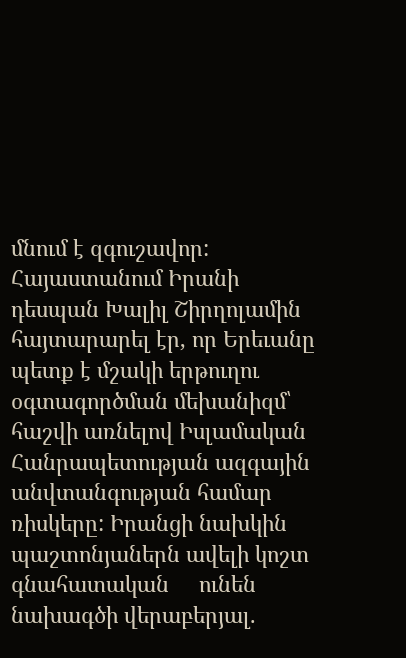մնում է զգուշավոր: Հայաստանում Իրանի դեսպան Խալիլ Շիրղոլամին հայտարարել էր, որ Երեւանը պետք է մշակի երթուղու օգտագործման մեխանիզմ՝ հաշվի առնելով Իսլամական Հանրապետության ազգային անվտանգության համար ռիսկերը: Իրանցի նախկին պաշտոնյաներն ավելի կոշտ     գնահատական     ունեն նախագծի վերաբերյալ.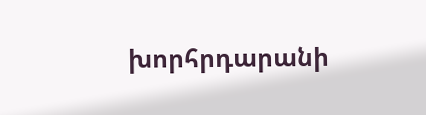խորհրդարանի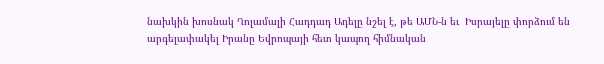նախկին խոսնակ Ղոլամալի Հադդադ Ադելը նշել է, թե ԱՄՆ-ն եւ  Իսրայելը փորձում են արգելափակել Իրանը Եվրոպայի հետ կապող հիմնական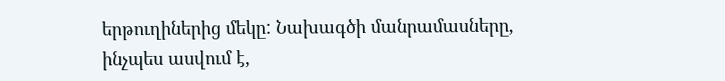երթուղիներից մեկը: Նախագծի մանրամասները, ինչպես ասվում է,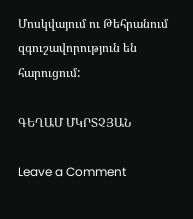Մոսկվայում ու Թեհրանում զգուշավորություն են հարուցում:

ԳԵՂԱՄ ՄԿՐՏՉՅԱՆ

Leave a Comment